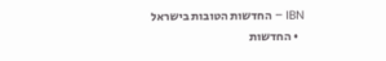IBN – החדשות הטובות בישראל
  • החדשות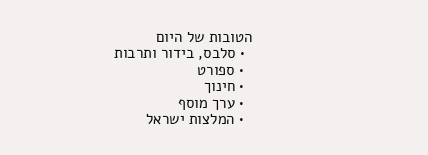הטובות של היום
  • סלבס, בידור ותרבות
  • ספורט
  • חינוך
  • ערך מוסף
  • המלצות ישראל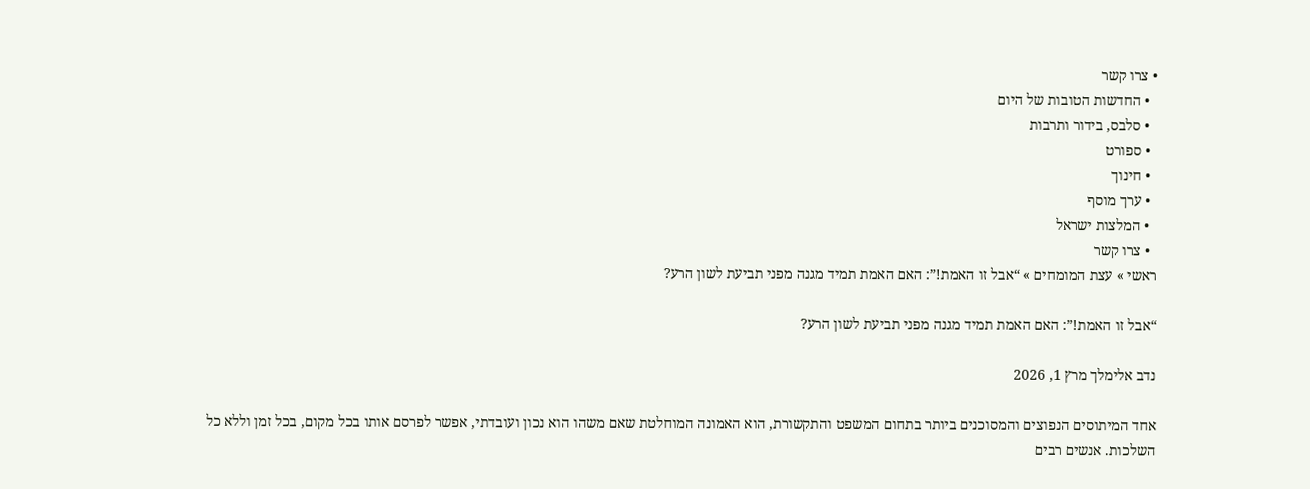• צרו קשר
  • החדשות הטובות של היום
  • סלבס, בידור ותרבות
  • ספורט
  • חינוך
  • ערך מוסף
  • המלצות ישראל
  • צרו קשר
ראשי » עצת המומחים » “אבל זו האמת!”: האם האמת תמיד מגנה מפני תביעת לשון הרע?

“אבל זו האמת!”: האם האמת תמיד מגנה מפני תביעת לשון הרע?

נדב אלימלך מרץ 1, 2026

אחד המיתוסים הנפוצים והמסוכנים ביותר בתחום המשפט והתקשורת, הוא האמונה המוחלטת שאם משהו הוא נכון ועובדתי, אפשר לפרסם אותו בכל מקום, בכל זמן וללא כל השלכות. אנשים רבים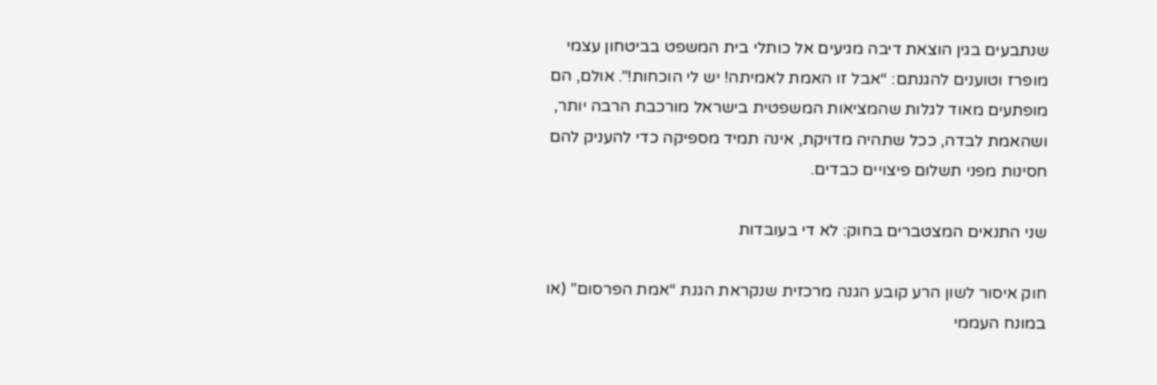שנתבעים בגין הוצאת דיבה מגיעים אל כותלי בית המשפט בביטחון עצמי מופרז וטוענים להגנתם: “אבל זו האמת לאמיתה! יש לי הוכחות!”. אולם, הם מופתעים מאוד לגלות שהמציאות המשפטית בישראל מורכבת הרבה יותר, ושהאמת לבדה, ככל שתהיה מדויקת, אינה תמיד מספיקה כדי להעניק להם חסינות מפני תשלום פיצויים כבדים.

שני התנאים המצטברים בחוק: לא די בעובדות

חוק איסור לשון הרע קובע הגנה מרכזית שנקראת הגנת “אמת הפרסום” (או במונח העממי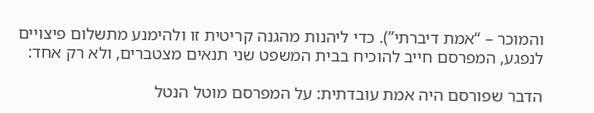והמוכר – “אמת דיברתי”). כדי ליהנות מהגנה קריטית זו ולהימנע מתשלום פיצויים לנפגע, המפרסם חייב להוכיח בבית המשפט שני תנאים מצטברים, ולא רק אחד:

הדבר שפורסם היה אמת עובדתית: על המפרסם מוטל הנטל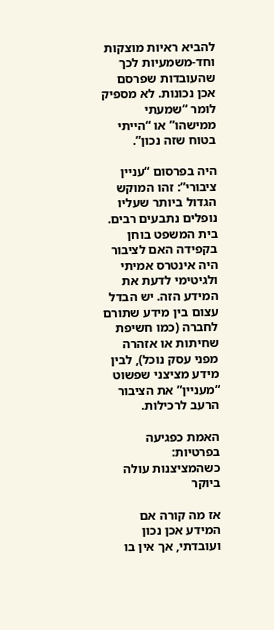להביא ראיות מוצקות וחד-משמעיות לכך שהעובדות שפרסם אכן נכונות. לא מספיק לומר “שמעתי ממישהו” או “הייתי בטוח שזה נכון”.

היה בפרסום “עניין ציבורי”: זהו המוקש הגדול ביותר שעליו נופלים נתבעים רבים. בית המשפט בוחן בקפידה האם לציבור היה אינטרס אמיתי ולגיטימי לדעת את המידע הזה. יש הבדל עצום בין מידע שתורם לחברה (כמו חשיפת שחיתות או אזהרה מפני עסק נוכל), לבין מידע מציצני שפשוט “מעניין” את הציבור הרעב לרכילות.

האמת כפגיעה בפרטיות: כשהמציצנות עולה ביוקר

אז מה קורה אם המידע אכן נכון ועובדתי, אך אין בו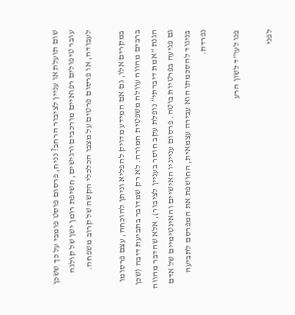שום תועלת או עניין לציבור הרחב? נניח, פרסום פוסט פומבי על כך ששכן עובר טיפולים רפואיים מורכבים ורגישים, חשיפת רומן ישן של קולגה לעבודה, או פרסום פרטים על מצבו הכלכלי הקשה של קרוב משפחה.

במקרים אלו, גם אם המידע מדויק להפליא וניתן להוכחה, עצם פרסומו ברבים מהווה עוולה משפטית חמורה. לא רק שמדובר בתביעת דיבה (שכן הגנת “אמת דיברתי” נופלת עקב חוסר בעניין לציבור), אלא שהדבר מהווה גם פגיעה בפרטיות בוטה. פרסום ענייניו האישיים והאינטימיים של אדם בניגוד להסכמתו הוא עבירה עצמאית, החושפת את המפרסם לתביעה נפרדת.

פנו לעו”ד לשון הרע

לפני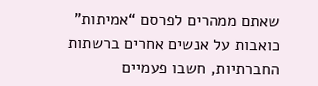שאתם ממהרים לפרסם “אמיתות” כואבות על אנשים אחרים ברשתות החברתיות, חשבו פעמיים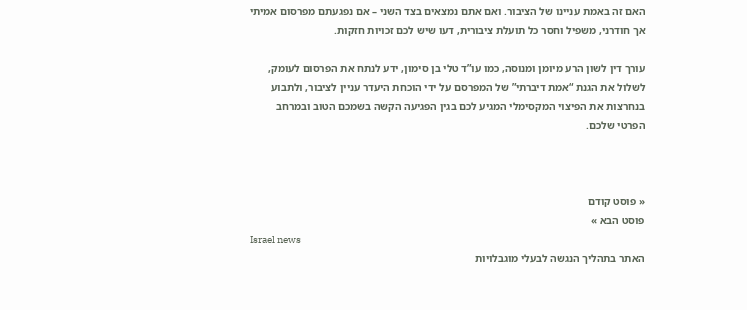האם זה באמת עניינו של הציבור. ואם אתם נמצאים בצד השני – אם נפגעתם מפרסום אמיתי אך חודרני, משפיל וחסר כל תועלת ציבורית, דעו שיש לכם זכויות חזקות.

עורך דין לשון הרע מיומן ומנוסה, כמו עו”ד טלי בן סימון, ידע לנתח את הפרסום לעומק, לשלול את הגנת “אמת דיברתי” של המפרסם על ידי הוכחת היעדר עניין לציבור, ולתבוע בנחרצות את הפיצוי המקסימלי המגיע לכם בגין הפגיעה הקשה בשמכם הטוב ובמרחב הפרטי שלכם.



« פוסט קודם
פוסט הבא »
Israel news
האתר בתהליך הנגשה לבעלי מוגבלויות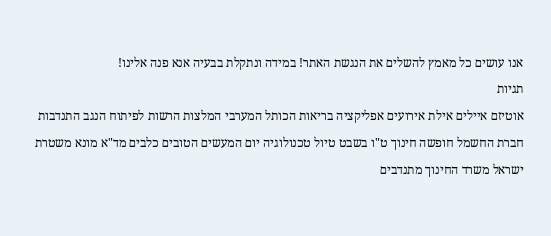אנו עושים כל מאמץ להשלים את הנגשת האתר! במידה ונתקלת בבעיה אנא פנה אלינו!
תגיות
אוטיזם איילים אילת אירועים אפליקציה בריאות הכותל המערבי המלצות הרשות לפיתוח הנגב התנדבות חברת החשמל חופשה חינוך ט"ו בשבט טיול טכנולוגיה יום המעשים הטובים כלבים מד"א מונא משטרת ישראל משרד החינוך מתנדבים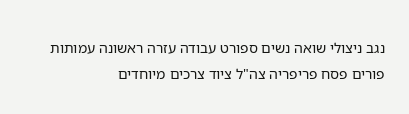נגב ניצולי שואה נשים ספורט עבודה עזרה ראשונה עמותות פורים פסח פריפריה צה"ל ציוד צרכים מיוחדים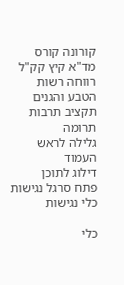קורונה קורס מד"א קיץ קק"ל רווחה רשות הטבע והגנים תקציב תרבות תרומה
גלילה לראש העמוד
דילוג לתוכן
פתח סרגל נגישות כלי נגישות

כלי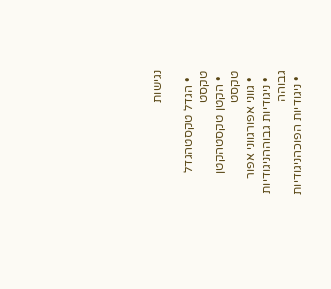נגישות

  • הגדל טקסטהגדל טקסט
  • הקטן טקסטהקטן טקסט
  • גווני אפורגווני אפור
  • ניגודיות גבוההניגודיות גבוהה
  • ניגודיות הפוכהניגודיות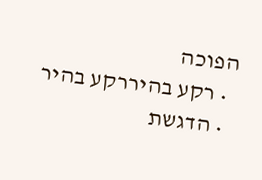הפוכה
  • רקע בהיררקע בהיר
  • הדגשת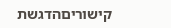קישוריםהדגשת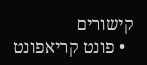קישורים
  • פונט קריאפונט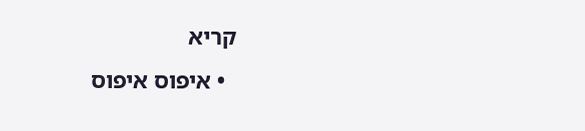קריא
  • איפוס איפוס